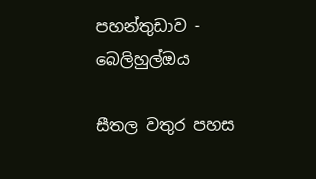පහන්තුඩාව - බෙලිහුල්ඔය

සීතල වතුර පහස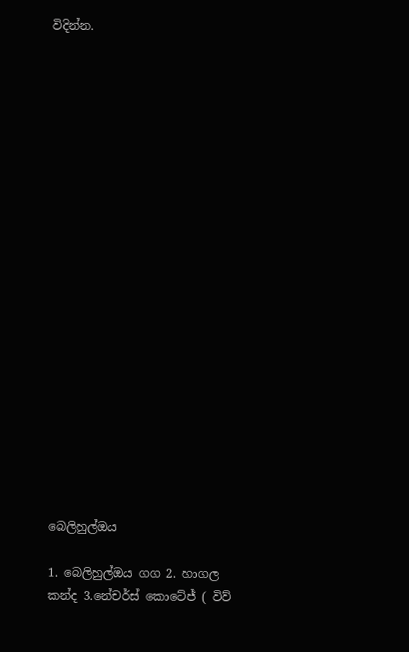විදින්න.





















බෙලිහුල්ඔය

1. බෙලිහුල්ඔය ගග 2. හාගල කන්ද 3.නේචර්ස් කොටේජ් ( විව්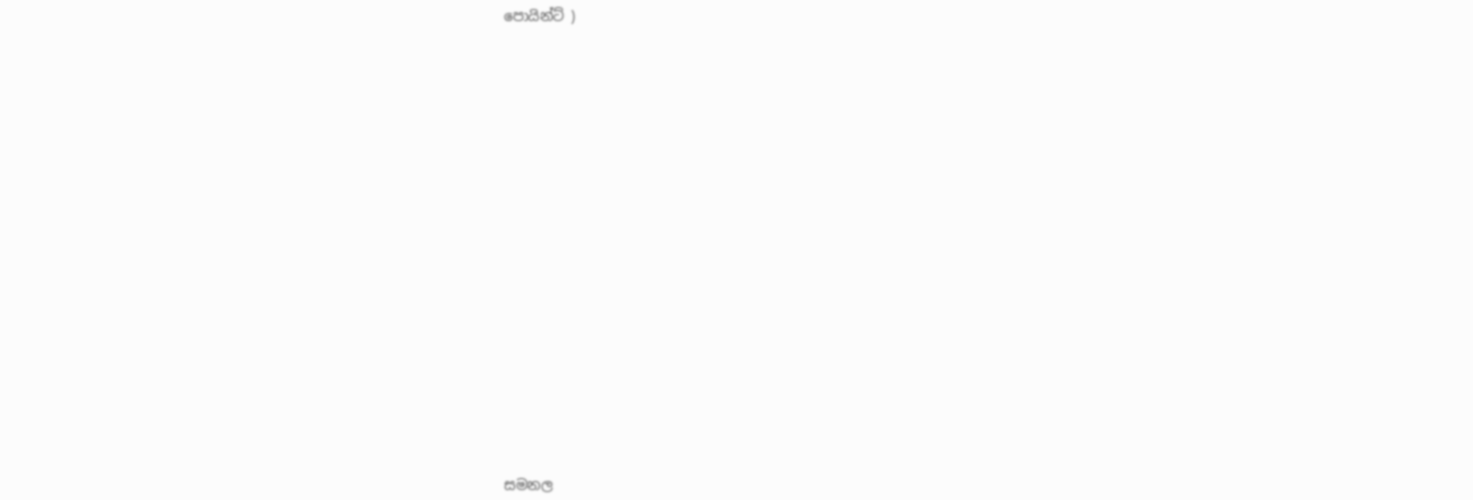පොයින්ට් )






















සමනල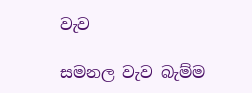වැව

සමනල වැව බැම්ම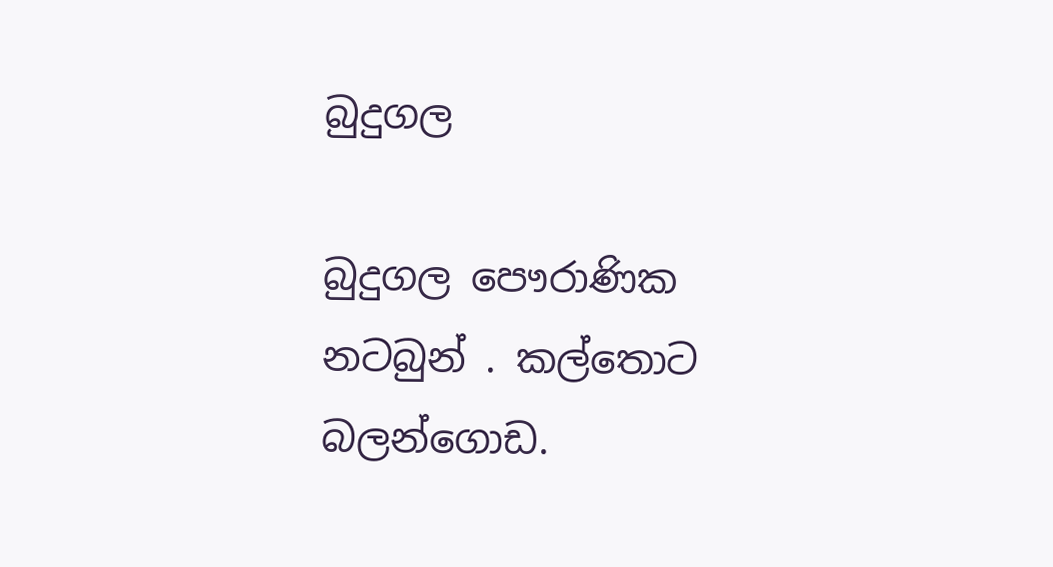බුදුගල

බුදුගල පෞරාණික නටබුන් . කල්තොට බලන්ගොඩ.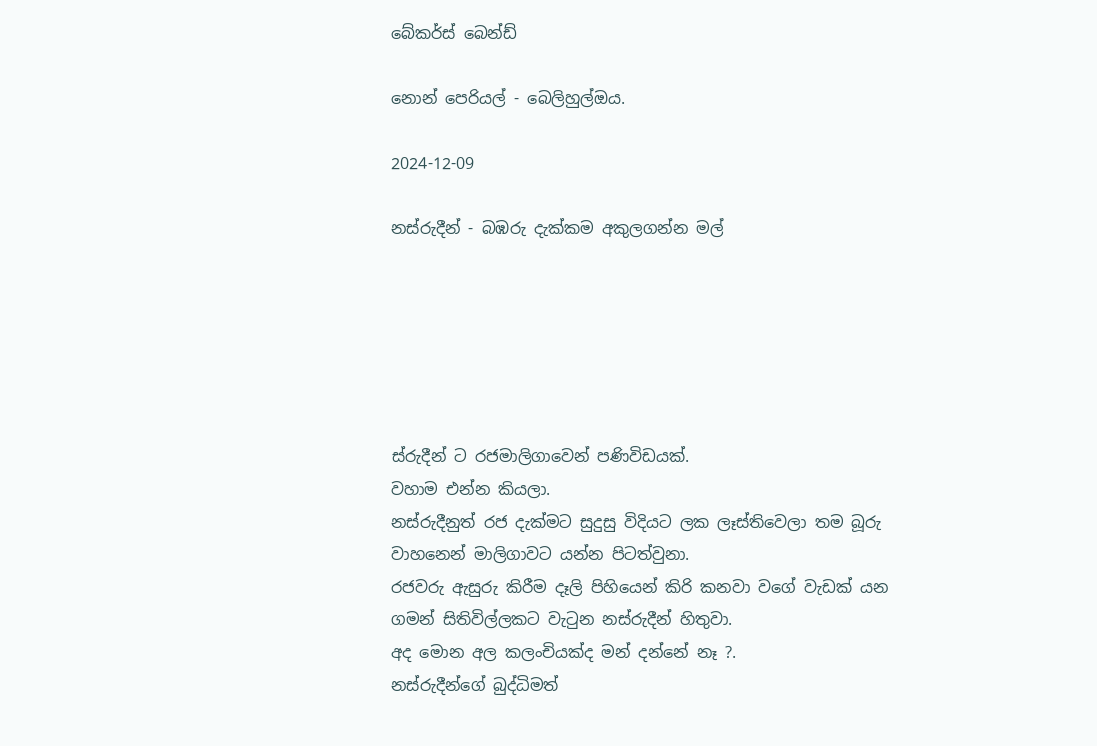බේකර්ස් බෙන්ඩ්

නොන් පෙරියල් - බෙලිහුල්ඔය.

2024-12-09

නස්රුදීන් - බඹරු දැක්කම අකුලගන්න මල්






ස්රුදීන් ට රජමාලිගාවෙන් පණිවිඩයක්.
වහාම එන්න කියලා.
නස්රුදීනුත් රජ දැක්මට සුදුසු විදියට ලක ලෑස්තිවෙලා තම බූරු වාහනෙන් මාලිගාවට යන්න පිටත්වුනා.
රජවරු ඇසුරු කිරීම දෑලි පිහියෙන් කිරි කනවා වගේ වැඩක් යන ගමන් සිතිවිල්ලකට වැටුන නස්රුදීන් හිතුවා.
අද මොන අල කලංචියක්ද මන් දන්නේ නෑ ?.
නස්රුදීන්ගේ බුද්ධිමත්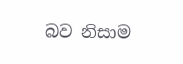බව නිසාම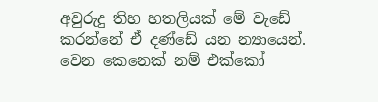අවුරුදු තිහ හතලියක් මේ වැඩේ කරන්නේ ඒ දණ්ඩේ යන න්‍යායෙන්.
වෙන කෙනෙක් නම් එක්කෝ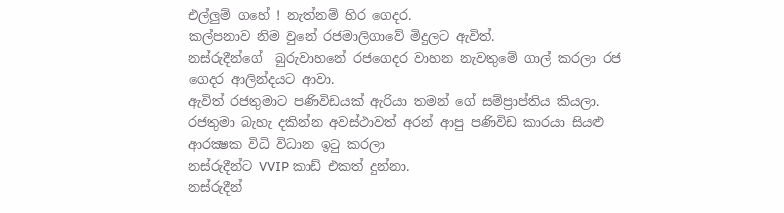එල්ලුම් ගහේ ! නැත්නම් හිර ගෙදර.
කල්පනාව නිම වුනේ රජමාලිගාවේ මිදුලට ඇවිත්.
නස්රුදීන්ගේ  බුරුවාහනේ රජගෙදර වාහන නැවතුමේ ගාල් කරලා රජ ගෙදර ආලින්දයට ආවා.
ඇවිත් රජතුමාට පණිවිඩයක් ඇරියා තමන් ගේ සම්ප්‍රාප්තිය කියලා.
රජතුමා බැහැ දකින්න අවස්ථාවත් අරන් ආපු පණිවිඩ කාරයා සියළු ආරක්‍ෂක විධි විධාන ඉටු කරලා
නස්රුදීන්ට VVIP කාඩ් එකත් දුන්නා.
නස්රුදීන්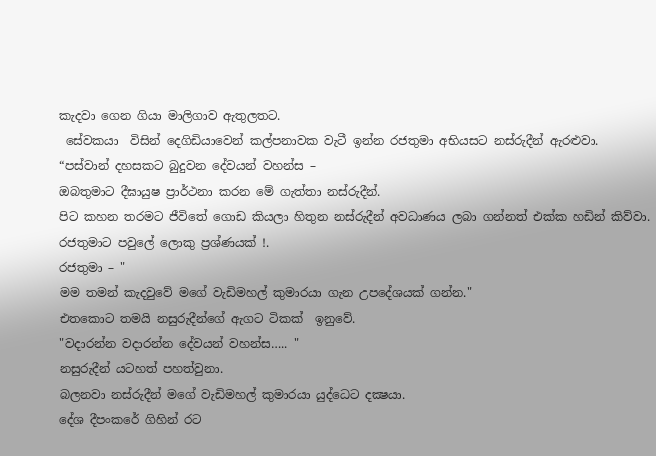කැදවා ගෙන ගියා මාලිගාව ඇතුලතට.
 සේවකයා  විසින් දෙගිඩියාවෙන් කල්පනාවක වැටී ඉන්න රජතුමා අභියසට නස්රුදීන් ඇරළුවා.
“පස්වාන් දහසකට බුදුවන දේවයන් වහන්ස –
ඔබතුමාට දීඝායුෂ ප්‍රාර්ථනා කරන මේ ගැත්තා නස්රුදීන්.
පිට කහන තරමට ජීවිතේ ගොඩ කියලා හිතුන නස්රුදීන් අවධාණය ලබා ගන්නත් එක්ක හඩින් කිව්වා.
රජතුමාට පවුලේ ලොකු ප්‍රශ්ණයක් !.
රජතුමා – "
මම තමන් කැදවුවේ මගේ වැඩිමහල් කුමාරයා ගැන උපදේශයක් ගන්න."
එතකොට තමයි නසුරුදීන්ගේ ඇගට ටිකක්  ඉනුවේ.
"වදාරන්න වදාරන්න දේවයන් වහන්ස….. "
නසුරුදීන් යටහත් පහත්වුනා.
බලනවා නස්රුදීන් මගේ වැඩිමහල් කුමාරයා යුද්ධෙට දක්‍ෂයා.
දේශ දීපංකරේ ගිහින් රට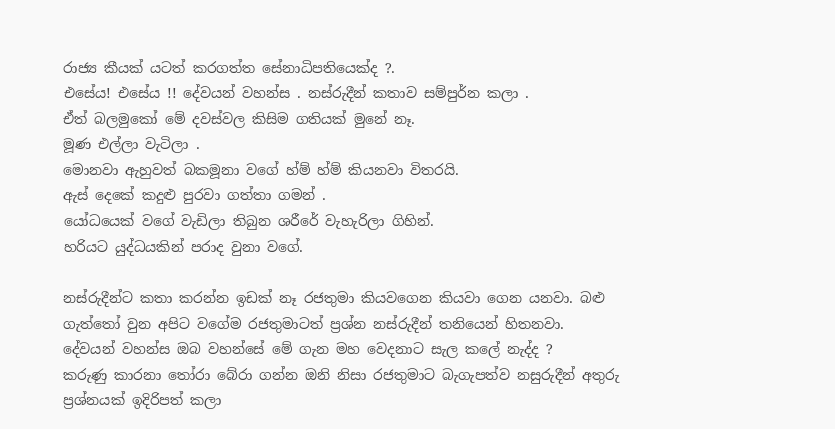රාජ්‍ය කීයක් යටත් කරගත්ත සේනාධිපතියෙක්ද ?.
එසේය! එසේය !! දේවයන් වහන්ස . නස්රුදීන් කතාව සම්පුර්න කලා .
ඒත් බලමුකෝ මේ දවස්වල කිසිම ගතියක් මුනේ නෑ.
මූණ එල්ලා වැටිලා .
මොනවා ඇහුවත් බකමූනා වගේ හ්ම් හ්ම් කියනවා විතරයි.
ඇස් දෙකේ කදුළු පුරවා ගත්තා ගමන් .
යෝධයෙක් වගේ වැඩිලා තිබුන ශරීරේ වැහැරිලා ගිහින්.
හරියට යුද්ධයකින් පරාද වුනා වගේ.

නස්රුදීන්ට කතා කරන්න ඉඩක් නෑ රජතුමා කියවගෙන කියවා ගෙන යනවා. බළු ගැත්තෝ වුන අපිට වගේම රජතුමාටත් ප්‍රශ්න නස්රුදීන් තනියෙන් හිතනවා.
දේවයන් වහන්ස ඔබ වහන්සේ මේ ගැන මහ වෙදනාට සැල කලේ නැද්ද ?
කරුණු කාරනා තෝරා බේරා ගන්න ඔනි නිසා රජතුමාට බැගැපත්ව නසුරුදීන් අතුරු ප්‍රශ්නයක් ඉදිරිපත් කලා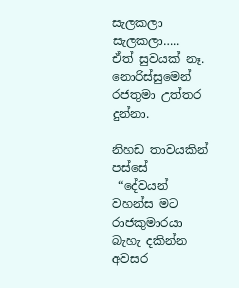සැලකලා සැලකලා…..
ඒත් සුවයක් නෑ.
නොරිස්සුමෙන් රජතුමා උත්තර දුන්නා.

නිහඩ තාවයකින් පස්සේ
 “දේවයන් වහන්ස මට රාජකුමාරයා බැහැ දකින්න අවසර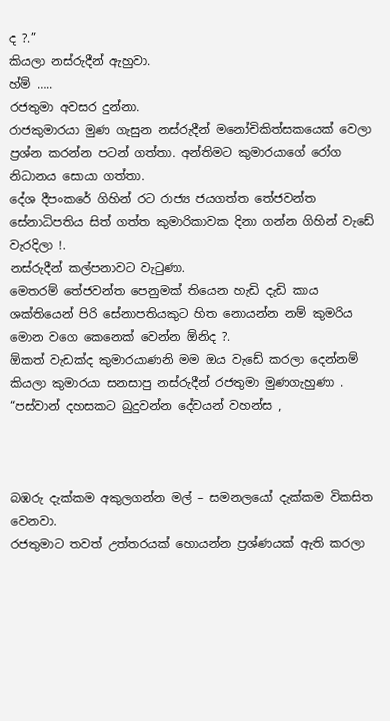ද ?.”
කියලා නස්රුදීන් ඇහුවා.
හ්ම් …..
රජතුමා අවසර දුන්නා.
රාජකුමාරයා මුණ ගැසුන නස්රුදීන් මනෝචිකිත්සකයෙක් වෙලා ප්‍රශ්න කරන්න පටන් ගත්තා. අන්තිමට කුමාරයාගේ රෝග නිධානය සොයා ගත්තා.
දේශ දීපංකරේ ගිහින් රට රාජ්‍ය ජයගත්ත තේජවන්ත සේනාධිපතිය සිත් ගත්ත කුමාරිකාවක දිනා ගන්න ගිහින් වැඩේ වැරදිලා !.
නස්‌රුදීන් කල්පනාවට වැටුණා.
මෙතරම් තේජවන්ත පෙනුමක්‌ තියෙන හැඩි දැඩි කාය ශක්‌තියෙන් පිරි සේනාපතියකුට හිත නොයන්න නම් කුමරිය මොන වගෙ කෙනෙක් වෙන්න ඕනිද ?.
ඕකත් වැඩක්ද කුමාරයාණනි මම ඔය වැඩේ කරලා දෙන්නම්
කියලා කුමාරයා සනසාපු නස්රුදීන් රජතුමා මුණගැහුණා .
“පස්වාන් දහසකට බුදුවන්න දේවයන් වහන්ස ,



බඹරු දැක්කම අකුලගන්න මල් – සමනලයෝ දැක්කම විකසිත වෙනවා.
රජතුමාට තවත් උත්තරයක් හොයන්න ප්‍රශ්ණයක් ඇති කරලා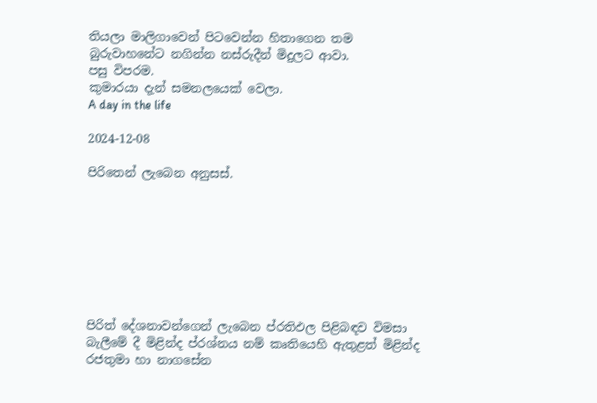තියලා මාලිගාවෙන් පිටවෙන්න හිතාගෙන තම බුරුවාහනේට නගින්න නස්රුදීන් මිදුලට ආවා.
පසු විපරම.
කුමාරයා දැන් සමනලයෙක් වෙලා.
A day in the life

2024-12-08

පිරිතෙන් ලැබෙන අනුසස්.








පිරිත් දේශනාවන්ගෙන් ලැබෙන ප්රතිඵල පිළිබඳව විමසා බැලීමේ දී මිළින්ද ප්රශ්නය නම් කෘතියෙහි ඇතුළත් මිළින්ද රජතුමා හා නාගසේන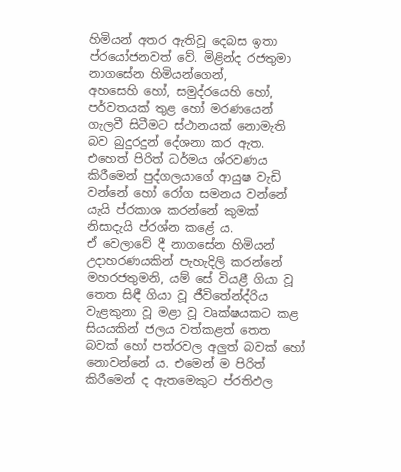හිමියන් අතර ඇතිවූ දෙබස ඉතා ප්රයෝජනවත් වේ. මිළින්ද රජතුමා නාගසේන හිමියන්ගෙන්,
අහසෙහි හෝ, සමුද්රයෙහි හෝ, පර්වතයක් තුළ හෝ මරණයෙන් ගැලවී සිටීමට ස්ථානයක් නොමැති බව බුදුරදුන් දේශනා කර ඇත. එහෙත් පිරිත් ධර්මය ශ්රවණය කිරීමෙන් පුද්ගලයාගේ ආයුෂ වැඩි වන්නේ හෝ රෝග සමනය වන්නේ යැයි ප්රකාශ කරන්නේ කුමක් නිසාදැයි ප්රශ්න කළේ ය.
ඒ වෙලාවේ දී නාගසේන හිමියන් උදාහරණයකින් පැහැදිලි කරන්නේ මහරජතුමනි, යම් සේ වියළී ගියා වූ තෙත සිඳී ගියා වූ ජීවිතේන්ද්රිය වැළකුනා වූ මළා වූ වෘක්ෂයකට කළ සියයකින් ජලය වත්කළත් තෙත බවක් හෝ පත්රවල අලුත් බවක් හෝ නොවන්නේ ය. එමෙන් ම පිරිත් කිරීමෙන් ද ඇතමෙකුට ප්රතිඵල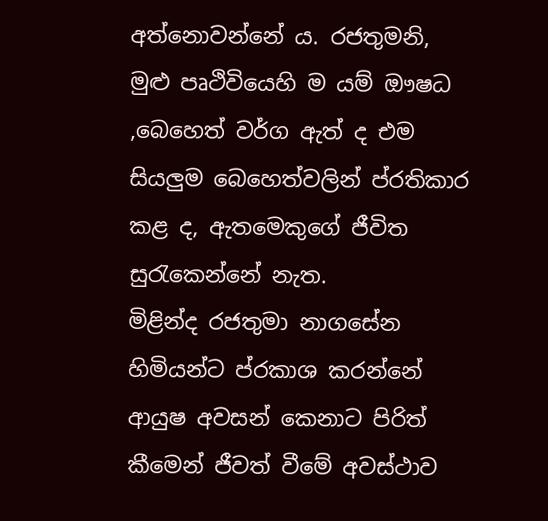අත්නොවන්නේ ය. රජතුමනි, මුළු පෘථිවියෙහි ම යම් ඖෂධ ,බෙහෙත් වර්ග ඇත් ද එම සියලුම බෙහෙත්වලින් ප්රතිකාර කළ ද, ඇතමෙකුගේ ජීවිත සුරැකෙන්නේ නැත.
මිළින්ද රජතුමා නාගසේන හිමියන්ට ප්රකාශ කරන්නේ ආයුෂ අවසන් කෙනාට පිරිත් කීමෙන් ජීවත් වීමේ අවස්ථාව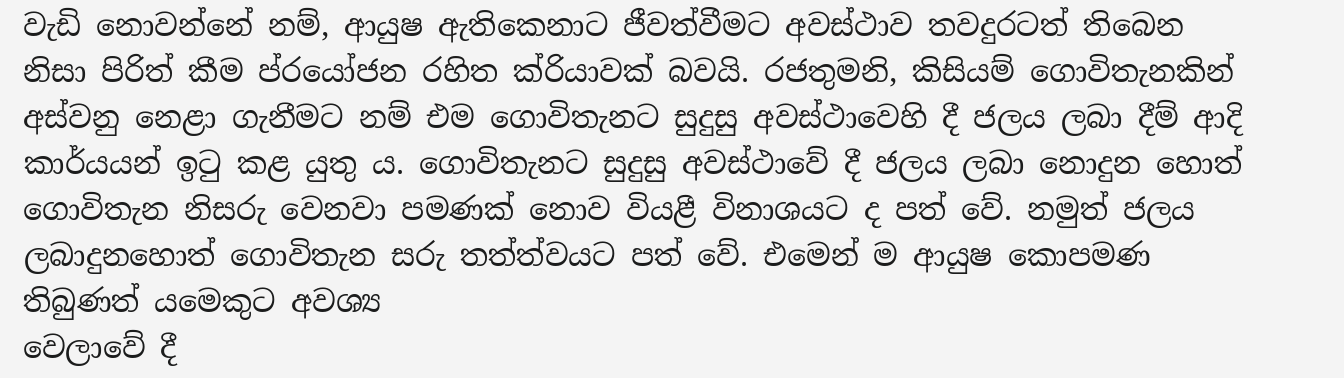වැඩි නොවන්නේ නම්, ආයුෂ ඇතිකෙනාට ජීවත්වීමට අවස්ථාව තවදුරටත් තිබෙන නිසා පිරිත් කීම ප්රයෝජන රහිත ක්රියාවක් බවයි. රජතුමනි, කිසියම් ගොවිතැනකින් අස්වනු නෙළා ගැනීමට නම් එම ගොවිතැනට සුදුසු අවස්ථාවෙහි දී ජලය ලබා දීම් ආදි කාර්යයන් ඉටු කළ යුතු ය. ගොවිතැනට සුදුසු අවස්ථාවේ දී ජලය ලබා නොදුන හොත් ගොවිතැන නිසරු වෙනවා පමණක් නොව වියළී විනාශයට ද පත් වේ. නමුත් ජලය ලබාදුනහොත් ගොවිතැන සරු තත්ත්වයට පත් වේ. එමෙන් ම ආයුෂ කොපමණ තිබුණත් යමෙකුට අවශ්‍ය
වෙලාවේ දී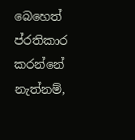බෙහෙත් ප්රතිකාර කරන්නේ නැත්නම්,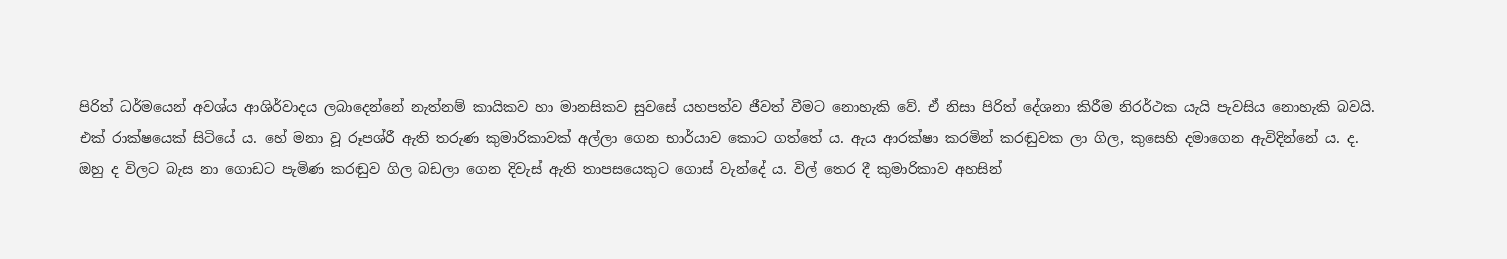පිරිත් ධර්මයෙන් අවශ්ය ආශිර්වාදය ලබාදෙන්නේ නැත්නම් කායිකව හා මානසිකව සුවසේ යහපත්ව ජීවත් වීමට නොහැකි වේ. ඒ නිසා පිරිත් දේශනා කිරීම නිරර්ථක යැයි පැවසිය නොහැකි බවයි.
එක් රාක්ෂයෙක් සිටියේ ය. හේ මනා වූ රූපශ්රී ඇති තරුණ කුමාරිකාවක් අල්ලා ගෙන භාර්යාව කොට ගත්තේ ය. ඇය ආරක්ෂා කරමින් කරඬුවක ලා ගිල, කුසෙහි දමාගෙන ඇවිදින්නේ ය. ද. ඔහු ද විලට බැස නා ගොඩට පැමිණ කරඬුව ගිල බඩලා ගෙන දිවැස් ඇති තාපසයෙකුට ගොස් වැන්දේ ය. විල් තෙර දී කුමාරිකාව අහසින්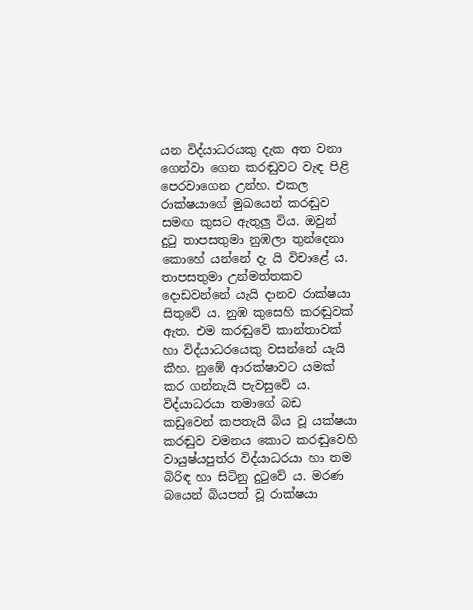යන විද්යාධරයකු දැක අත වනා ගෙන්වා ගෙන කරඬුවට වැඳ පිළි පෙරවාගෙන උන්හ. එකල රාක්ෂයාගේ මුඛයෙන් කරඬුව සමඟ කුසට ඇතුලු විය. ඔවුන් දුටු තාපසතුමා නුඹලා තුන්දෙනා කොහේ යන්නේ දැ යි විචාළේ ය. තාපසතුමා උන්මත්තකව දොඩවන්නේ යැයි දානව රාක්ෂයා සිතුවේ ය. නුඹ කුසෙහි කරඬුවක් ඇත. එම කරඬුවේ කාන්තාවක් හා විද්යාධරයෙකු වසන්නේ යැයි කීහ. නුඹේ ආරක්ෂාවට යමක් කර ගන්නැයි පැවසුවේ ය. විද්යාධරයා තමාගේ බඩ කඩුවෙන් කපතැයි බිය වූ යක්ෂයා කරඬුව වමනය කොට කරඬුවෙහි වායුෂ්යපුත්ර විද්යාධරයා හා තම බිරිඳ හා සිටිනු දුටුවේ ය. මරණ බයෙන් බියපත් වූ රාක්ෂයා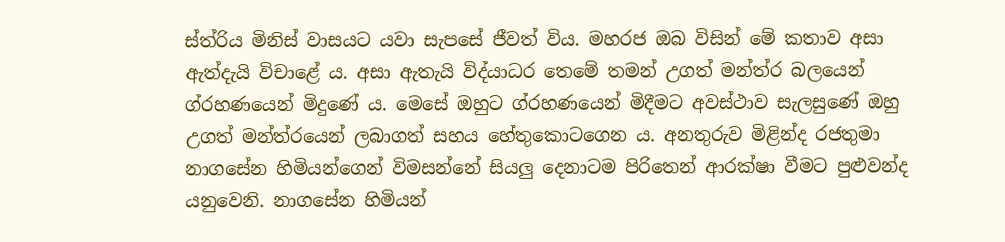ස්ත්රිය මිනිස් වාසයට යවා සැපසේ ජීවත් විය. මහරජ ඔබ විසින් මේ කතාව අසා ඇත්දැයි විචාළේ ය. අසා ඇතැයි විද්යාධර තෙමේ තමන් උගත් මන්ත්ර බලයෙන් ග්රහණයෙන් මිදුණේ ය. මෙසේ ඔහුට ග්රහණයෙන් මිදීමට අවස්ථාව සැලසුණේ ඔහු උගත් මන්ත්රයෙන් ලබාගත් සහය හේතුකොටගෙන ය. අනතුරුව මිළින්ද රජතුමා නාගසේන හිමියන්ගෙන් විමසන්නේ සියලු දෙනාටම පිරිතෙන් ආරක්ෂා වීමට පුළුවන්ද යනුවෙනි. නාගසේන හිමියන්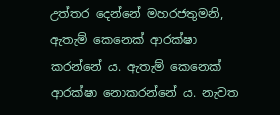උත්තර දෙන්නේ මහරජතුමනි, ඇතැම් කෙනෙක් ආරක්ෂා කරන්නේ ය. ඇතැම් කෙනෙක් ආරක්ෂා නොකරන්නේ ය. නැවත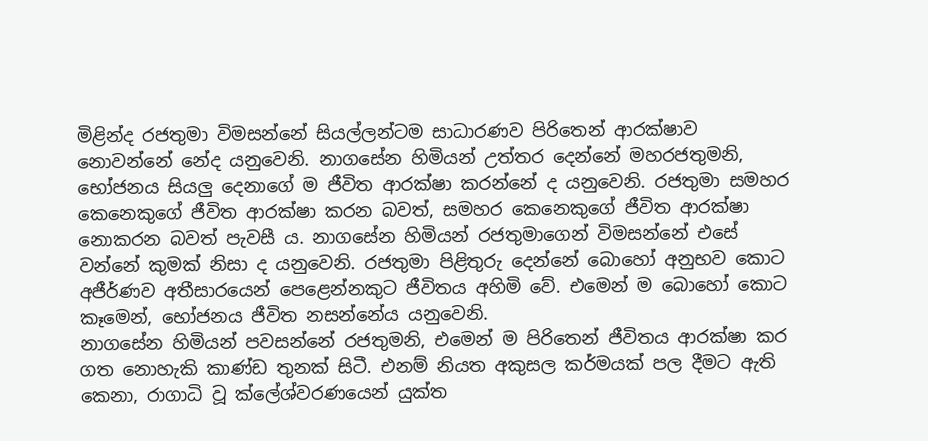මිළින්ද රජතුමා විමසන්නේ සියල්ලන්ටම සාධාරණව පිරිතෙන් ආරක්ෂාව නොවන්නේ නේද යනුවෙනි. නාගසේන හිමියන් උත්තර දෙන්නේ මහරජතුමනි, භෝජනය සියලු දෙනාගේ ම ජීවිත ආරක්ෂා කරන්නේ ද යනුවෙනි. රජතුමා සමහර කෙනෙකුගේ ජීවිත ආරක්ෂා කරන බවත්, සමහර කෙනෙකුගේ ජීවිත ආරක්ෂා නොකරන බවත් පැවසී ය. නාගසේන හිමියන් රජතුමාගෙන් විමසන්නේ එසේ වන්නේ කුමක් නිසා ද යනුවෙනි. රජතුමා පිළිතුරු දෙන්නේ බොහෝ අනුභව කොට අජීර්ණව අතීසාරයෙන් පෙළෙන්නකුට ජීවිතය අහිමි වේ. එමෙන් ම බොහෝ කොට කෑමෙන්, භෝජනය ජීවිත නසන්නේය යනුවෙනි.
නාගසේන හිමියන් පවසන්නේ රජතුමනි, එමෙන් ම පිරිතෙන් ජීවිතය ආරක්ෂා කර ගත නොහැකි කාණ්ඩ තුනක් සිටී. එනම් නියත අකුසල කර්මයක් පල දීමට ඇති කෙනා, රාගාධි වූ ක්ලේශ්වරණයෙන් යුක්ත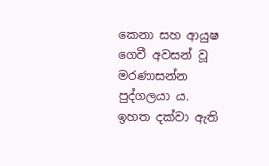කෙනා සහ ආයුෂ ගෙවී අවසන් වූ මරණාසන්න පුද්ගලයා ය.
ඉහත දක්වා ඇති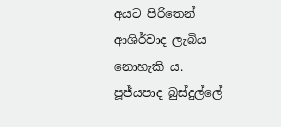අයට පිරිතෙන් ආශිර්වාද ලැබිය නොහැකි ය.
පූජ්යපාද බුස්දුල්ලේ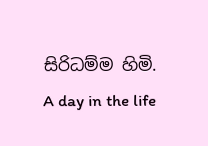සිරිධම්ම හිමි.
A day in the life